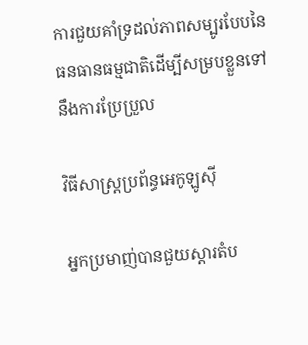ការជួយគាំទ្រដល់ភាពសម្បូរបែបនៃធនធានធម្មជាតិដើម្បីសម្របខ្លួនទៅនឹងការប្រែប្រួល

វិធីសាស្ត្រប្រព័ន្ធអេកូឡូស៊ី

អ្នកប្រមាញ់បានជួយស្តារតំប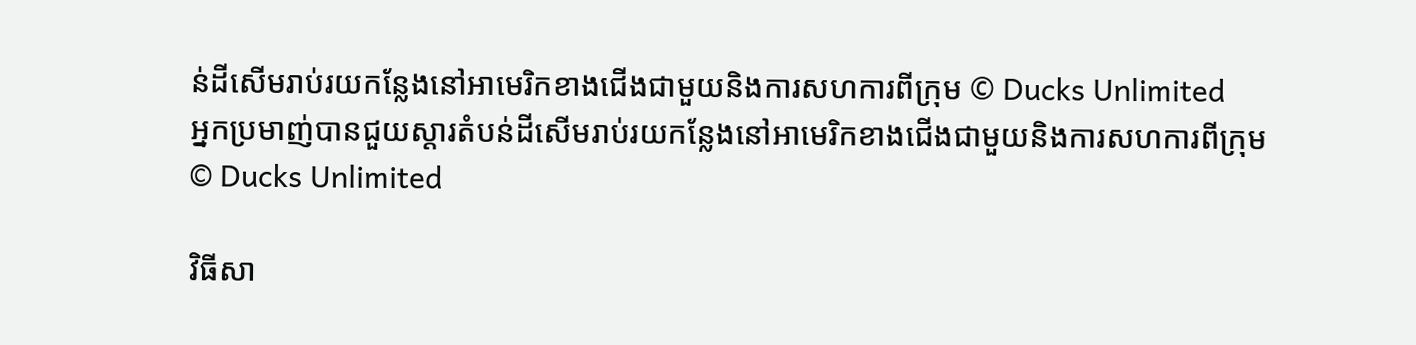ន់ដីសើមរាប់រយកន្លែងនៅអាមេរិកខាងជើងជាមួយនិងការសហការពីក្រុម © Ducks Unlimited
អ្នកប្រមាញ់បានជួយស្តារតំបន់ដីសើមរាប់រយកន្លែងនៅអាមេរិកខាងជើងជាមួយនិងការសហការពីក្រុម © Ducks Unlimited

វិធីសា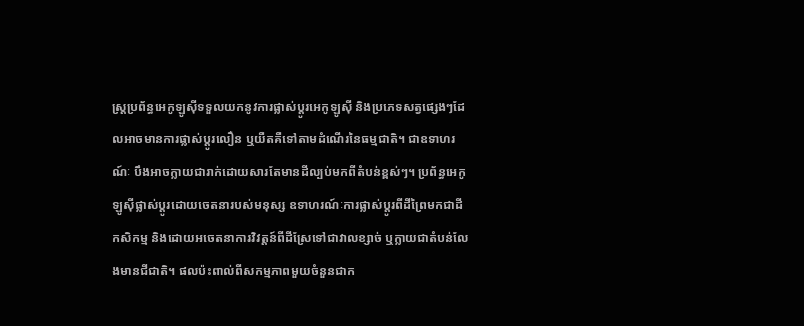ស្ត្រប្រព័ន្ធអេកូឡូស៊ីទទួលយកនូវការផ្លាស់ប្តូរអេកូឡូស៊ី និងប្រភេទសត្វផ្សេងៗដែលអាចមានការផ្លាស់ប្តូរលឿន ឬយឺតគឺទៅតាមដំណើរនៃធម្មជាតិ។ ជាឧទាហរណ៍ៈ បឹងអាចក្លាយជារាក់ដោយសារតែមានដីល្បប់មកពីតំបន់ខ្ពស់ៗ។ ប្រព័ន្ធអេកូឡូស៊ីផ្លាស់ប្តូរដោយចេតនារបស់មនុស្ស ឧទាហរណ៍ៈការផ្លាស់ប្តូរពីដីព្រៃមកជាដីកសិកម្ម និងដោយអចេតនាការវិវត្តន៍ពីដីស្រែទៅជាវាលខ្សាច់ ឬក្លាយជាតំបន់លែងមានជីជាតិ។ ផលប៉ះពាល់ពីសកម្មភាពមួយចំនួនជាក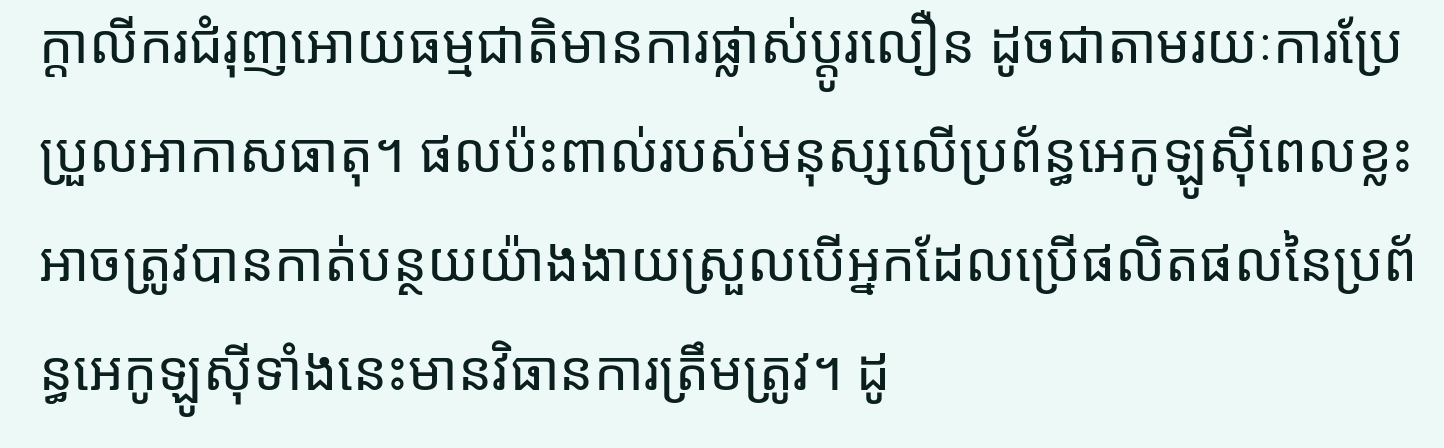ក្តាលីករជំរុញអោយធម្មជាតិមានការផ្លាស់ប្តូរលឿន ដូចជាតាមរយៈការប្រែប្រួលអាកាសធាតុ។ ផលប៉ះពាល់របស់មនុស្សលើប្រព័ន្ធអេកូឡូស៊ីពេលខ្លះអាចត្រូវបានកាត់បន្ថយយ៉ាងងាយស្រួលបើអ្នកដែលប្រើផលិតផលនៃប្រព័ន្ធអេកូឡូស៊ីទាំងនេះមានវិធានការត្រឹមត្រូវ។ ដូ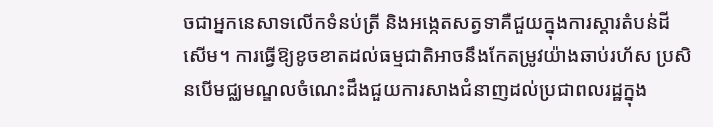ចជាអ្នកនេសាទលើកទំនប់ត្រី និងអង្កេតសត្វទាគឺជួយក្នុងការស្តារតំបន់ដីសើម។ ការធ្វើឱ្យខូចខាតដល់ធម្មជាតិអាចនឹងកែតម្រូវយ៉ាងឆាប់រហ័ស ប្រសិនបើមជ្ឈមណ្ឌលចំណេះដឹងជួយការសាងជំនាញដល់ប្រជាពលរដ្ឋក្នុង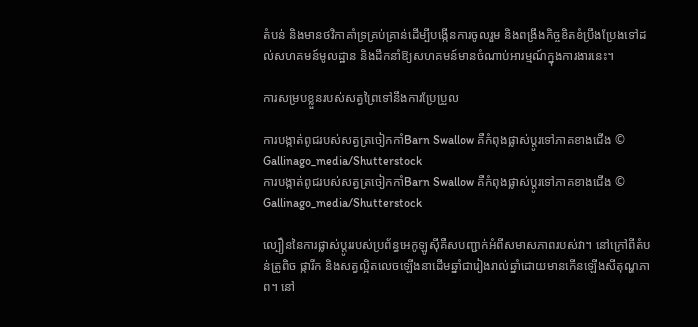តំបន់ និងមានថវិកាគាំទ្រគ្រប់គ្រាន់ដើម្បីបង្កើនការចូលរួម និងពង្រឹងកិច្ចខិតខំប្រឹងប្រែងទៅដល់សហគមន៍មូលដ្ឋាន និងដឹកនាំឱ្យសហគមន៍មានចំណាប់អារម្មណ៍ក្នុងការងារនេះ។

ការសម្របខ្លួនរបស់សត្វព្រៃទៅនឹងការប្រែប្រួល

ការបង្កាត់ពូជរបស់សត្វត្រចៀកកាំBarn Swallow គឺកំពុងផ្លាស់ប្តូរទៅភាគខាងជើង © Gallinago_media/Shutterstock
ការបង្កាត់ពូជរបស់សត្វត្រចៀកកាំBarn Swallow គឺកំពុងផ្លាស់ប្តូរទៅភាគខាងជើង © Gallinago_media/Shutterstock

ល្បឿននៃការផ្លាស់ប្តូររបស់ប្រព័ន្ធអេកូឡូស៊ីគឺសបញ្ជាក់អំពីសមាសភាពរបស់វា។ នៅក្រៅពីតំបន់ត្រូពិច ផ្ការីក និងសត្វល្អិតលេចឡើងនាដើមឆ្នាំជារៀងរាល់ឆ្នាំដោយមានកើនឡើងសីតុណ្ហភាព។ នៅ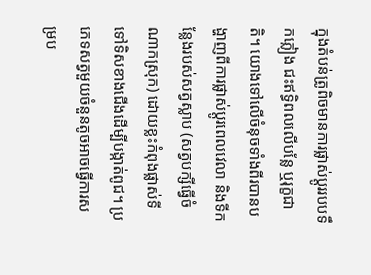ក្នុងតំបន់ត្រូពិចមានការផ្លាស់ប្តូររបបទឹកភ្លៀង ជះឥទ្ធិពលលើបន្លែ ឬរុក្ខជាតិ។ យោងទៅលើចំនុចទាំងពីរបានបង្ហាញពីការផ្លាស់ប្តូរពេលវេលា និងទីកន្លែងរបស់សត្វស្លាប (សត្វបក្សីធ្វើចំណាកស្រុក) ដោយខ្លះកំពុងផ្លាស់ទីទៅទិសខាងជើងដើម្បីបង្កាត់ពូជ។ ប្រភេទសត្វមួយចំនួនតូចអាចធ្វើការសម្រប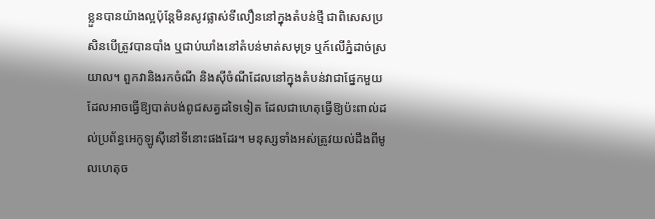ខ្លួនបានយ៉ាងល្អប៉ុន្តែមិនសូវផ្លាស់ទីលឿននៅក្នុងតំបន់ថ្មី ជាពិសេសប្រសិនបើត្រូវបានបាំង ឬជាប់ឃាំងនៅតំបន់មាត់សមុទ្រ ឬក៍លើភ្នំដាច់ស្រយាល។ ពួកវានិងរកចំណី និងស៊ីចំណីដែលនៅក្នុងតំបន់វាជាផ្នែកមួយដែលអាចធ្វើឱ្យបាត់បង់ពូជសត្វដទៃទៀត ដែលជាហេតុធ្វើឱ្យប៉ះពាល់ដល់ប្រព័ន្ធអេកូឡូស៊ីនៅទីនោះផងដែរ។ មនុស្សទាំងអស់ត្រូវយល់ដឹងពីមូលហេតុច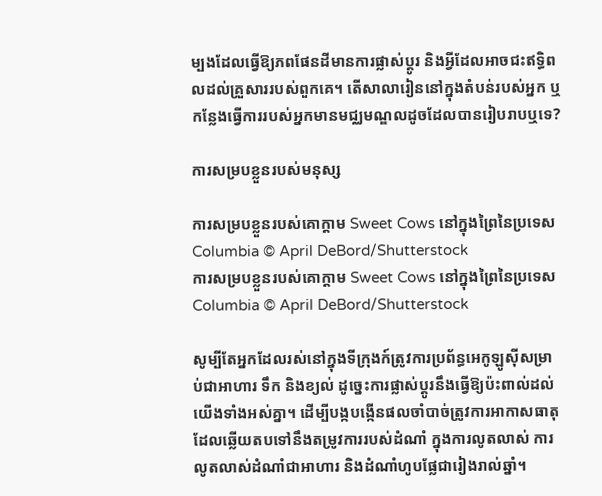ម្បងដែលធ្វើឱ្យភពផែនដីមានការផ្លាស់ប្តូរ និងអ្វីដែលអាចជះឥទ្ធិពលដល់គ្រួសាររបស់ពួកគេ។ តើសាលារៀននៅក្នុងតំបន់របស់អ្នក ឬកន្លែងធ្វើការរបស់អ្នកមានមជ្ឈមណ្ឌលដូចដែលបានរៀបរាបឬទេ?

ការសម្របខ្លួនរបស់មនុស្ស

ការសម្របខ្លួនរបស់គោក្តាម Sweet Cows នៅក្នុងព្រៃនៃប្រទេស Columbia © April DeBord/Shutterstock
ការសម្របខ្លួនរបស់គោក្តាម Sweet Cows នៅក្នុងព្រៃនៃប្រទេស Columbia © April DeBord/Shutterstock

សូម្បីតែអ្នកដែលរស់នៅក្នុងទីក្រុងក៍ត្រូវការប្រព័ន្ធអេកូឡូស៊ីសម្រាប់ជាអាហារ ទឹក និងខ្យល់ ដូច្នេះការផ្លាស់ប្តូរនឹងធ្វើឱ្យប៉ះពាល់ដល់យើងទាំងអស់គ្នា។ ដើម្បីបង្កបង្កើនផលចាំបាច់ត្រូវការអាកាសធាតុដែលឆ្លើយតបទៅនឹងតម្រូវការរបស់ដំណាំ ក្នុងការលូតលាស់ ការលូតលាស់ដំណាំជាអាហារ និងដំណាំហូបផ្លែជារៀងរាល់ឆ្នាំ។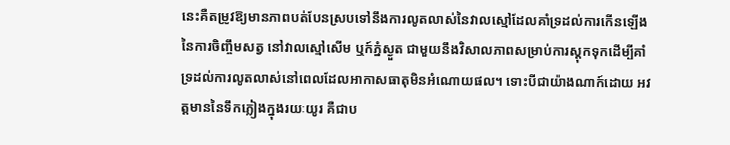នេះគឺតម្រូវឱ្យមានភាពបត់បែនស្របទៅនឹងការលូតលាស់នៃវាលស្មៅដែលគាំទ្រដល់ការកើនឡើងនៃការចិញ្ចឹមសត្វ នៅវាលស្មៅសើម ឬក៍ភ្នំស្ងួត ជាមួយនឹងវិសាលភាពសម្រាប់ការស្តុកទុកដើម្បីគាំទ្រដល់ការលូតលាស់នៅពេលដែលអាកាសធាតុមិនអំណោយផល។ ទោះបីជាយ៉ាងណាក៍ដោយ អវត្តមាននៃទឹកភ្លៀងក្នុងរយៈយូរ គឺជាប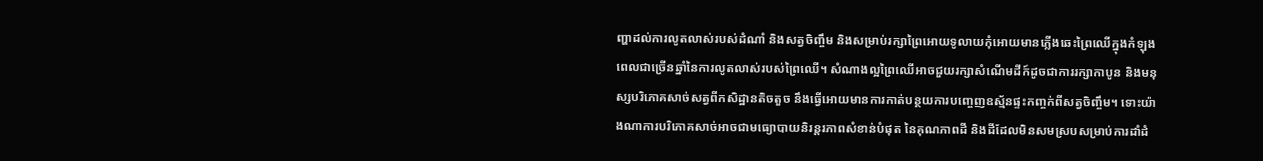ញ្ហាដល់ការលូតលាស់របស់ដំណាំ និងសត្វចិញ្ចឹម និងសម្រាប់រក្សាព្រៃអោយទូលាយកុំអោយមានភ្លើងឆេះព្រៃឈើក្នុងកំឡុងពេលជាច្រើនឆ្នាំនៃការលូតលាស់របស់ព្រៃឈើ។ សំណាងល្អព្រៃឈើអាចជួយរក្សាសំណើមដីក៍ដូចជាការរក្សាកាបូន និងមនុស្សបរិភោគសាច់សត្វពីកសិដ្ឋានតិចតួច នឹងធ្វើអោយមានការកាត់បន្ថយការបញ្ចេញឧស្ម័នផ្ទះកញ្ចក់ពីសត្វចិញ្ចឹម។ ទោះយ៉ាងណាការបរិភោគសាច់អាចជាមធ្យោបាយនិរន្តរភាពសំខាន់បំផុត នៃគុណភាពដី និងដីដែលមិនសមស្របសម្រាប់ការដាំដំ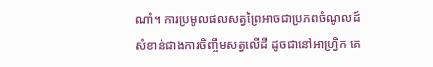ណាំ។ ការប្រមូលផលសត្វព្រៃអាចជាប្រភពចំណូលដ៍សំខាន់ជាងការចិញ្ចឹមសត្វលើដី ដូចជានៅអាហ្វ្រិក គេ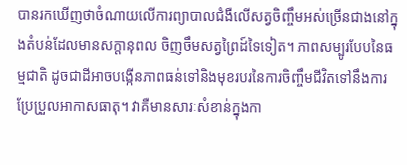បានរកឃើញថាចំណាយលើការព្យាបាលជំងឺលើសត្វចិញ្ចឹមអស់ច្រើនជាងនៅក្នុងតំបន់ដែលមានសក្តានុពល ចិញចឹមសត្វព្រៃដ៍ទៃទៀត។ ភាពសម្បូរបែបនៃធម្មជាតិ ដូចជាដីអាចបង្កើនភាពធន់ទៅនិងមុខរបរនៃការចិញ្ចឹមជីវិតទៅនឹងការប្រែប្រួលអាកាសធាតុ។ វាគឺមានសារៈសំខាន់ក្នុងកា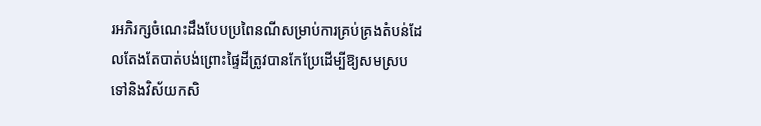រអភិរក្សចំណេះដឹងបែបប្រពៃនណីសម្រាប់ការគ្រប់គ្រងតំបន់ដែលតែងតែបាត់បង់ព្រោះផ្ទៃដីត្រូវបានកែប្រែដើម្បីឱ្យសមស្របទៅនិងវិស័យកសិ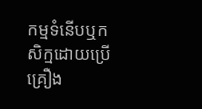កម្មទំនើបឬកសិក្មដោយប្រើគ្រឿង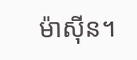ម៉ាស៊ីន។